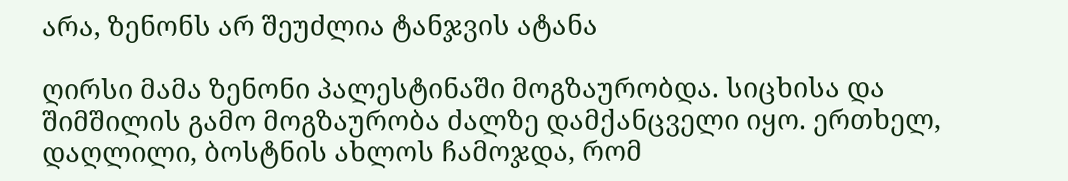არა, ზენონს არ შეუძლია ტანჯვის ატანა

ღირსი მამა ზენონი პალესტინაში მოგზაურობდა. სიცხისა და შიმშილის გამო მოგზაურობა ძალზე დამქანცველი იყო. ერთხელ, დაღლილი, ბოსტნის ახლოს ჩამოჯდა, რომ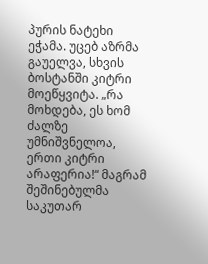პურის ნატეხი ეჭამა. უცებ აზრმა გაუელვა, სხვის ბოსტანში კიტრი მოეწყვიტა. „რა მოხდება, ეს ხომ ძალზე უმნიშვნელოა, ერთი კიტრი არაფერია!“ მაგრამ შეშინებულმა საკუთარ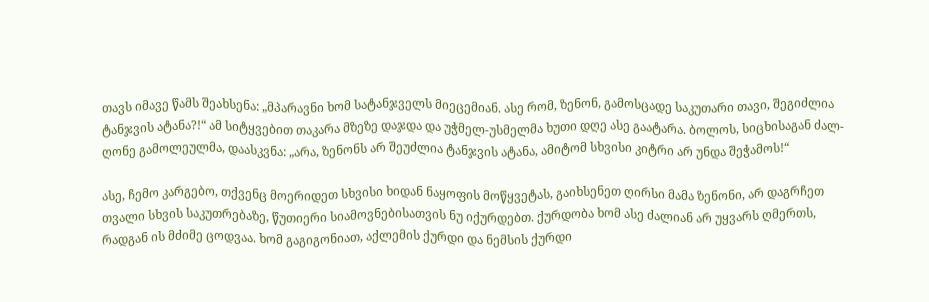თავს იმავე წამს შეახსენა: „მპარავნი ხომ სატანჯველს მიეცემიან. ასე რომ, ზენონ, გამოსცადე საკუთარი თავი, შეგიძლია ტანჯვის ატანა?!“ ამ სიტყვებით თაკარა მზეზე დაჯდა და უჭმელ-უსმელმა ხუთი დღე ასე გაატარა. ბოლოს, სიცხისაგან ძალ-ღონე გამოლეულმა, დაასკვნა: „არა, ზენონს არ შეუძლია ტანჯვის ატანა, ამიტომ სხვისი კიტრი არ უნდა შეჭამოს!“

ასე, ჩემო კარგებო, თქვენც მოერიდეთ სხვისი ხიდან ნაყოფის მოწყვეტას, გაიხსენეთ ღირსი მამა ზენონი, არ დაგრჩეთ თვალი სხვის საკუთრებაზე, წუთიერი სიამოვნებისათვის ნუ იქურდებთ. ქურდობა ხომ ასე ძალიან არ უყვარს ღმერთს, რადგან ის მძიმე ცოდვაა. ხომ გაგიგონიათ, აქლემის ქურდი და ნემსის ქურდი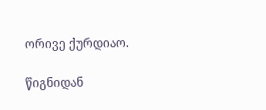ორივე ქურდიაო.

წიგნიდან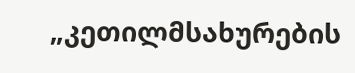„კეთილმსახურების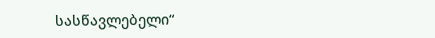სასწავლებელი“